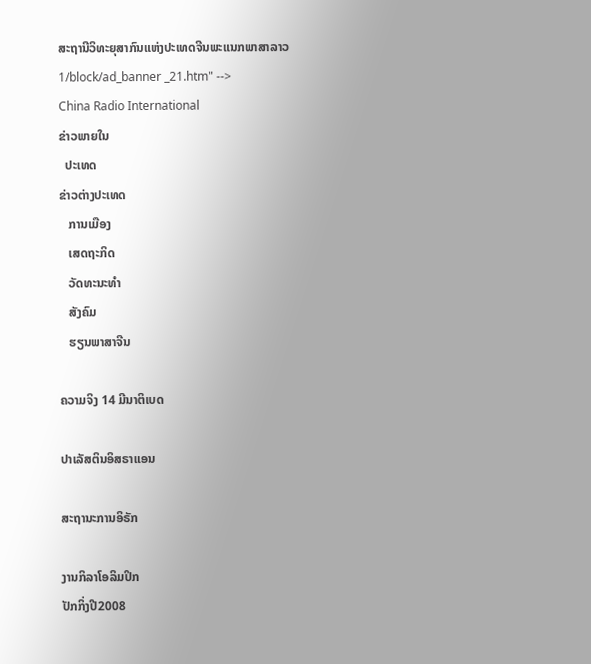ສະຖານີວິທະຍຸສາກົນແຫ່ງປະເທດຈີນພະແນກພາສາລາວ
1/block/ad_banner _21.htm" -->
China Radio International
ຂ່າວພາຍໃນ
  ປະເທດ
ຂ່າວຕ່າງປະເທດ
   ການເມືອງ
   ເສດຖະກິດ
   ວັດທະນະທຳ
   ສັງຄົມ
   ຮຽນພາສາຈີນ

ຄວາມຈິງ 14 ມີນາຕິເບດ

ປາເລັສຕິນອິສຣາແອນ

ສະຖານະການອິຣັກ

ງານກິລາໂອລິມປິກ
ປັກກິ່ງປີ2008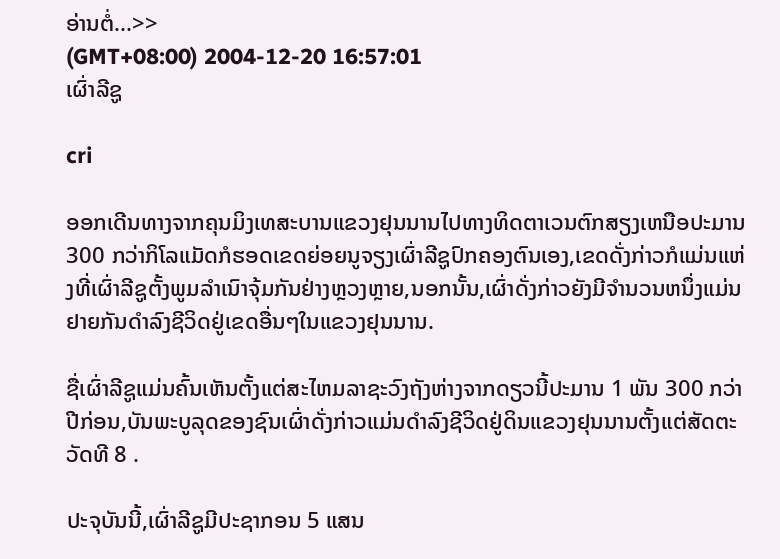ອ່ານຕໍ່...>>
(GMT+08:00) 2004-12-20 16:57:01
ເຜົ່າລີຊູ

cri

ອອກເດີນທາງຈາກຄຸນມິງເທສະບານແຂວງຢຸນນານໄປທາງທິດຕາເວນຕົກສຽງເຫນືອປະມານ 300 ກວ່າກິໂລແມັດກໍຮອດເຂດຍ່ອຍນູຈຽງເຜົ່າລີຊູປົກຄອງຕົນເອງ,ເຂດດັ່ງກ່າວກໍແມ່ນແຫ່ງທີ່ເຜົ່າລີຊູຕັ້ງພູມລຳເນົາຈຸ້ມກັນຢ່າງຫຼວງຫຼາຍ,ນອກນັ້ນ,ເຜົ່າດັ່ງກ່າວຍັງມີຈຳນວນຫນຶ່ງແມ່ນຢາຍກັນດຳລົງຊີວິດຢູ່ເຂດອື່ນໆໃນແຂວງຢຸນນານ.

ຊື່ເຜົ່າລີຊູແມ່ນຄົ້ນເຫັນຕັ້ງແຕ່ສະໄຫມລາຊະວົງຖັງຫ່າງຈາກດຽວນີ້ປະມານ 1 ພັນ 300 ກວ່າປີກ່ອນ,ບັນພະບູລຸດຂອງຊົນເຜົ່າດັ່ງກ່າວແມ່ນດຳລົງຊີວິດຢູ່ດິນແຂວງຢຸນນານຕັ້ງແຕ່ສັດຕະວັດທີ 8 .

ປະຈຸບັນນີ້,ເຜົ່າລີຊູມີປະຊາກອນ 5 ແສນ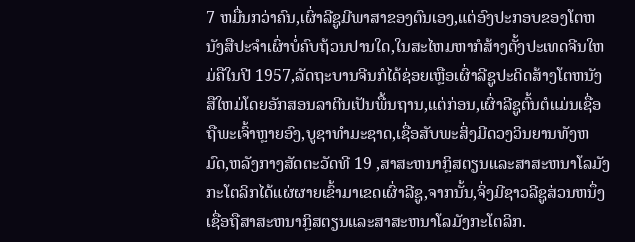7 ຫມື່ນກວ່າຄົນ,ເຜົ່າລີຊູມີພາສາຂອງຕົນເອງ,ແຕ່ອົງປະກອບຂອງໂຕຫນັງສືປະຈຳເຜົ່າບໍ່ຄົບຖ້ວນປານໃດ,ໃນສະໄຫມຫາກໍສ້າງຕັ້ງປະເທດຈີນໃຫມ່ຄືໃນປີ 1957,ລັດຖະບານຈີນກໍໄດ້ຊ່ອຍເຫຼືອເຜົ່າລີຊູປະດິດສ້າງໂຕຫນັງສືໃຫມ່ໂດຍອັກສອນລາຕີນເປັນພື້ນຖານ,ແຕ່ກ່ອນ,ເຜົ່າລີຊູຕົ້ນຕໍແມ່ນເຊື່ອຖືພະເຈົ້າຫຼາຍອົງ,ບູຊາທຳມະຊາດ,ເຊື່ອສັບພະສິ່ງມີດວງວິນຍານທັງຫມົດ,ຫລັງກາງສັດຕະວັດທີ 19 ,ສາສະຫນາກຼິສຕຽນແລະສາສະຫນາໂລມັງກະໂຕລິກໄດ້ແຜ່ຜາຍເຂົ້າມາເຂດເຜົ່າລີຊູ,ຈາກນັ້ນ,ຈິ່ງມີຊາວລີຊູສ່ວນຫນຶ່ງເຊື່ອຖືສາສະຫນາກຼິສຕຽນແລະສາສະຫນາໂລມັງກະໂຕລິກ.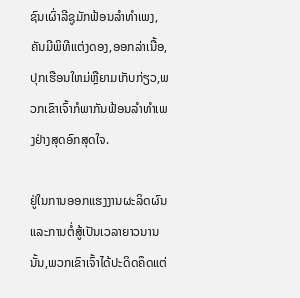ຊົນເຜົ່າລີຊູມັກຟ້ອນລຳທຳເພງ,ຄັນມີພິທີແຕ່ງດອງ,ອອກລ່າເນື້ອ,ປຸກເຮືອນໃຫມ່ຫຼືຍາມເກັບກ່ຽວ,ພວກເຂົາເຈົ້າກໍພາກັນຟ້ອນລຳທຳເພງຢ່າງສຸດອົກສຸດໃຈ.

ຢູ່ໃນການອອກແຮງງານຜະລິດຜົນແລະການຕໍ່ສູ້ເປັນເວລາຍາວນານນັ້ນ,ພວກເຂົາເຈົ້າໄດ້ປະດິດຄຶດແຕ່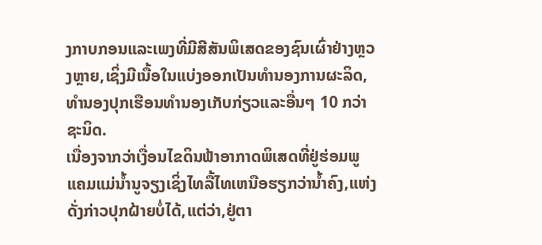ງກາບກອນແລະເພງທີ່ມີສີສັນພິເສດຂອງຊົນເຜົ່າຢ່າງຫຼວງຫຼາຍ,ເຊິ່ງມີເນື້ອໃນແບ່ງອອກເປັນທຳນອງການຜະລິດ,ທຳນອງປຸກເຮືອນທຳນອງເກັບກ່ຽວແລະອື່ນໆ 10 ກວ່າຊະນິດ.
ເນື່ອງຈາກວ່າເງື່ອນໄຂດິນຟ້າອາກາດພິເສດທີ່ຢູ່ຮ່ອມພູແຄມແມ່ນ້ຳນູຈຽງເຊິ່ງໄທລື້ໄທເຫນືອຮຽກວ່ານ້ຳຄົງ,ແຫ່ງດັ່ງກ່າວປຸກຝ້າຍບໍ່ໄດ້,ແຕ່ວ່າ,ຢູ່ຕາ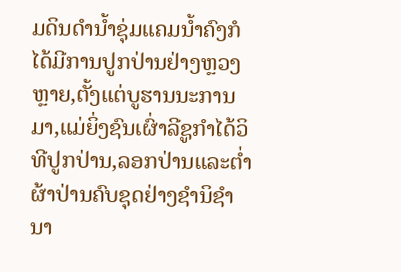ມດິນດຳນ້ຳຊຸ່ມແຄມນ້ຳຄົງກໍໄດ້ມີການປູກປ່ານຢ່າງຫຼວງຫຼາຍ,ຕັ້ງແຕ່ບູຮານນະການມາ,ແມ່ຍິ່ງຊົນເຜົ່າລີຊູກຳໄດ້ວິທີປູກປ່ານ,ລອກປ່ານແລະຕ່ຳຜ້າປ່ານຄົບຊຸດຢ່າງຊຳນິຊຳນາ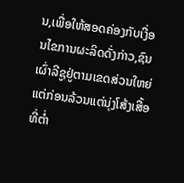ນ,ເພື່ອໃຫ້ສອດຄ່ອງກັບເງື່ອນໄຂການຜະລິດດັ່ງກ່າວ,ຊົນເຜົ່າລີຊູຢູ່ຕາມເຂດສ່ວນໃຫຍ່ແຕ່ກ່ອນລ້ວນແຕ່ນຸ່ງໂສ້ງເສື້ອທີ່ຕ່ຳ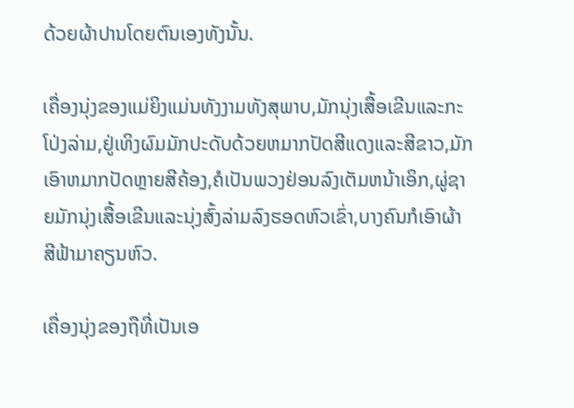ດ້ວຍຜ້າປານໂດຍຕົນເອງທັງນັ້ນ.

ເຄື່ອງນຸ່ງຂອງແມ່ຍິງແມ່ນທັງງາມທັງສຸພາບ,ມັກນຸ່ງເສື້ອເຂີນແລະກະໂປ່ງລ່າມ,ຢູ່ເທິງຜົມມັກປະດັບດ້ວຍຫມາກປັດສີແດງແລະສີຂາວ,ມັກເອົາຫມາກປັດຫຼາຍສີຄ້ອງ,ຄໍເປັນພວງຢ່ອນລົງເຕັມຫນ້າເອິກ,ຜູ່ຊາຍມັກນຸ່ງເສື້ອເຂີນແລະນຸ່ງສົ້ງລ່າມລົງຮອດຫົວເຂົ່າ,ບາງຄົນກໍເອົາຜ້າສີຟ້າມາຄຽນຫົວ.

ເຄື່ອງນຸ່ງຂອງຖືທີ່ເປັນເອ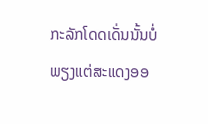ກະລັກໂດດເດັ່ນນັ້ນບໍ່ພຽງແຕ່ສະແດງອອ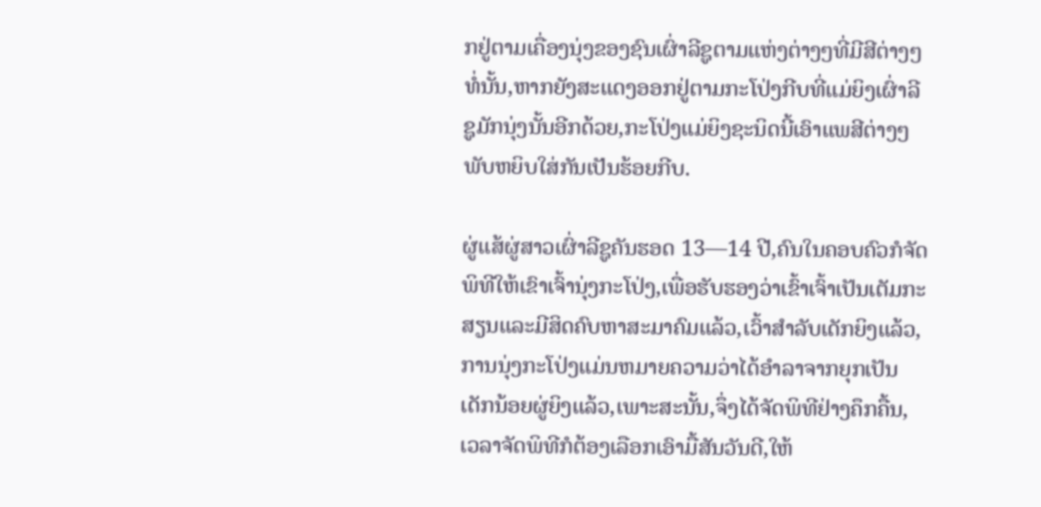ກຢູ່ຕາມເຄື່ອງນຸ່ງຂອງຊົນເຜົ່າລີຊູຕາມແຫ່ງຕ່າງໆທີ່ມີສີຕ່າງໆທໍ່ນັ້ນ,ຫາກຍັງສະແດງອອກຢູ່ຕາມກະໂປ່ງກີບທີ່ແມ່ຍິງເຜົ່າລີຊູມັກນຸ່ງນັ້ນອີກດ້ວຍ,ກະໂປ່ງແມ່ຍິງຊະນິດນີ້ເອົາແພສີຕ່າງໆພັບຫຍິບໃສ່ກັນເປັນຮ້ອຍກີບ.

ຜູ່ແສ້ຜູ່ສາວເຜົ່າລີຊູຄັນຮອດ 13—14 ປີ,ຄົນໃນຄອບຄົວກໍຈັດພິທີໃຫ້ເຂົາເຈົ້ານຸ່ງກະໂປ່ງ,ເພື່ອຮັບຮອງວ່າເຂົ້າເຈົ້າເປັນເຕັມກະສຽນແລະມີສິດຄົບຫາສະມາຄົມແລ້ວ,ເວົ້າສຳລັບເດັກຍິງແລ້ວ,ການນຸ່ງກະໂປ່ງແມ່ນຫມາຍຄວາມວ່າໄດ້ອຳລາຈາກຍຸກເປັນເດັກນ້ອຍຜູ່ຍິງແລ້ວ,ເພາະສະນັ້ນ,ຈຶ່ງໄດ້ຈັດພິທີຢ່າງຄຶກຄື້ນ,ເວລາຈັດພິທີກໍຕ້ອງເລືອກເອົາມື້ສັນວັນດີ,ໃຫ້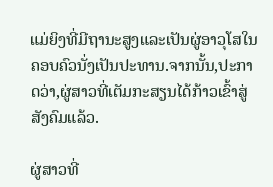ແມ່ຍິງທີ່ມີຖານະສູງແລະເປັນຜູ່ອາວຸໂສໃນຄອບຄົວນັ່ງເປັນປະທານ.ຈາກນັ້ນ,ປະກາດວ່າ,ຜູ່ສາວທີ່ເຕັມກະສຽນໄດ້ກ້າວເຂົ້າສູ່ສັງຄົມແລ້ວ.

ຜູ່ສາວທີ່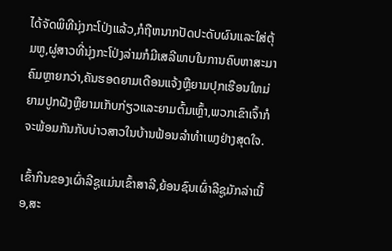ໄດ້ຈັດພິທີນຸ່ງກະໂປ່ງແລ້ວ,ກໍຖືຫນາກປັດປະດັບຜົນແລະໃສ່ຕຸ້ມຫູ,ຜູ່ສາວທີ່ນຸ່ງກະໂປ່ງລ່າມກໍມີເສລີພາບໃນການຄົບຫາສະມາຄົມຫຼາຍກວ່າ,ຄັນຮອດຍາມເດືອນແຈ້ງຫຼືຍາມປຸກເຮືອນໃຫມ່ຍາມປູກຝັງຫຼືຍາມເກັບກ່ຽວແລະຍາມຕົ້ມເຫຼົ້າ,ພວກເຂົາເຈົ້າກໍຈະພ້ອມກັນກັບບ່າວສາວໃນບ້ານຟ້ອນລຳທຳເພງຢ່າງສຸດໃຈ.

ເຂົ້າກິນຂອງເຜົ່າລີຊູແມ່ນເຂົ້າສາລີ,ຍ້ອນຊົນເຜົ່າລີຊູມັກລ່າເນື້ອ,ສະ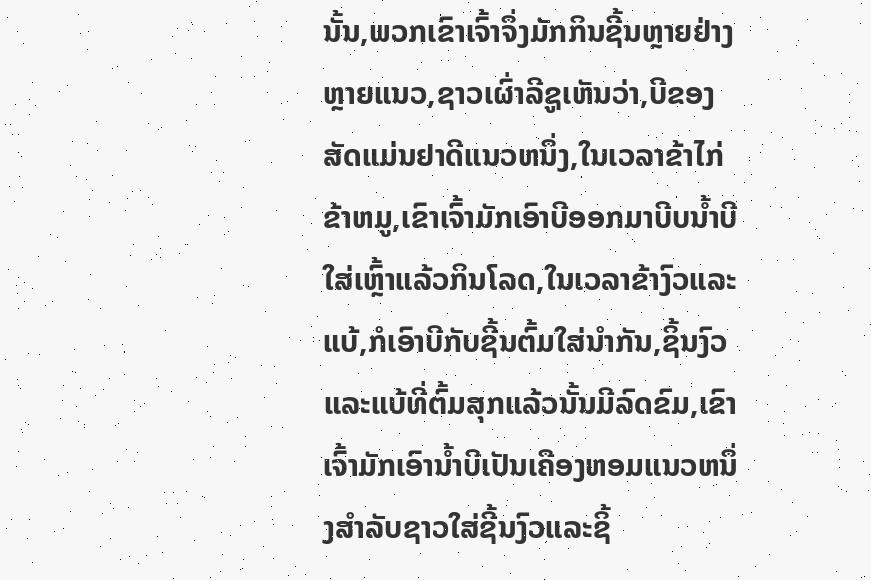ນັ້ນ,ພວກເຂົາເຈົ້າຈຶ່ງມັກກິນຊີ້ນຫຼາຍຢ່າງຫຼາຍແນວ,ຊາວເຜົ່າລີຊູເຫັນວ່າ,ບີຂອງສັດແມ່ນຢາດີແນວຫນຶ່ງ,ໃນເວລາຂ້າໄກ່ຂ້າຫມູ,ເຂົາເຈົ້າມັກເອົາບີອອກມາບີບນ້ຳບີໃສ່ເຫຼົ້າແລ້ວກິນໂລດ,ໃນເວລາຂ້າງົວແລະແບ້,ກໍເອົາບີກັບຊີ້ນຕົ້ມໃສ່ນຳກັນ,ຊິ້ນງົວແລະແບ້ທີ່ຕົ້ມສຸກແລ້ວນັ້ນມີລົດຂົມ,ເຂົາເຈົ້າມັກເອົານ້ຳບີເປັນເຄືອງຫອມແນວຫນຶ່ງສຳລັບຊາວໃສ່ຊີ້ນງົວແລະຊິ້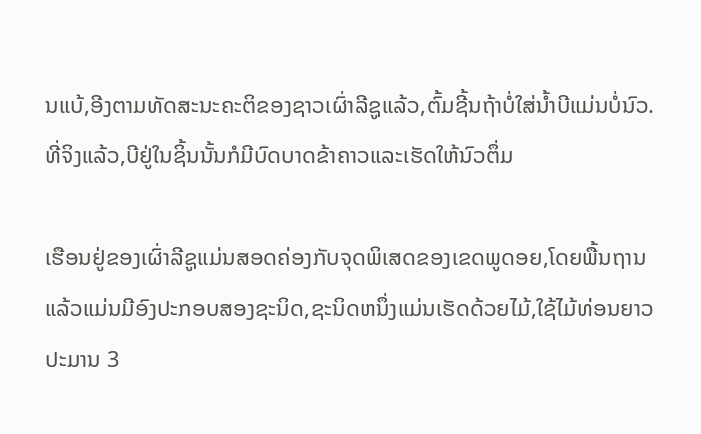ນແບ້,ອີງຕາມທັດສະນະຄະຕິຂອງຊາວເຜົ່າລີຊູແລ້ວ,ຕົ້ມຊີ້ນຖ້າບໍ່ໃສ່ນ້ຳບີແມ່ນບໍ່ນົວ.ທີ່ຈິງແລ້ວ,ບີຢູ່ໃນຊິ້ນນັ້ນກໍມີບົດບາດຂ້າຄາວແລະເຮັດໃຫ້ນົວຕຶ່ມ

ເຮືອນຢູ່ຂອງເຜົ່າລີຊູແມ່ນສອດຄ່ອງກັບຈຸດພິເສດຂອງເຂດພູດອຍ,ໂດຍພື້ນຖານແລ້ວແມ່ນມີອົງປະກອບສອງຊະນິດ,ຊະນິດຫນຶ່ງແມ່ນເຮັດດ້ວຍໄມ້,ໃຊ້ໄມ້ທ່ອນຍາວປະມານ 3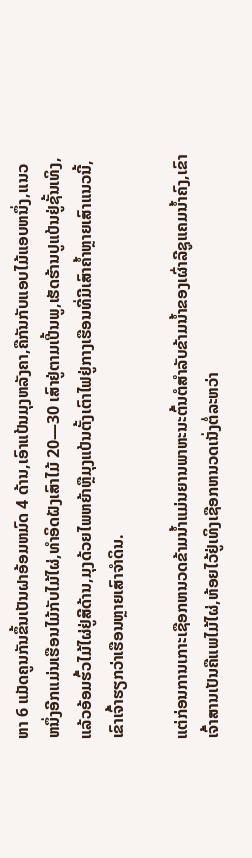ຫາ 6 ແມັດຄູນກັນຂຶ້ນເປັນຝາອ້ອມຫມົດ 4 ດ້ານ,ເອົາແປ້ນມຸງຫລັງຄາ,ຄືກັນກັບແອບໄມ້ແອບຫນຶ່ງ,ແນວຫນຶ່ງອີກແມ່ນເຮືອນໄມ້ກັບໄມ້ໄຜ່,ທຳອິດຝັງເສົາໄມ້ 20—30 ເສົາຢູ່ຕາມເປີ້ນພູ,ເຮັດຮ້ານປູແປ້ນຢູ່ຊັ້ນເທິງ,ແລ້ວອ້ອມຮົ້ວໄມ້ໄຜ່ຢູ່ສີດ້ານ,ມຸງດ້ວຍໄພຫຍ້າຫຼືມຸງແປ້ນຕັ້ງເຕົາໄຟຢູ່ກາງເຮືອນທີ່ມີເສົາຄ້ຳຫຼາຍເສົາແນວນີ້,ເຂົາເຈົ້າຮຽກວ່າເຮືອນຫຼາຍເສົາຈຳດິນ.

ແຕ່ກ່ອນການເກາະເຊືອກຫນວດຂ້າມນ້ຳແມ່ນຍານພາຫະນະຕົ້ນຕໍສຳລັບຂ້າມນ້ຳຂອງເຜົ່າລີຊູແຄມນ້ຳຄົງ,ເຂົາເຈົ້າສານເປັນຄືແພໄມ້ໄຜ່,ຫ້ອຍໄວ້ຢູ່ເທິງເຊືອກຫນວດເນັ່ງຕໍ່ລະຫວ່າ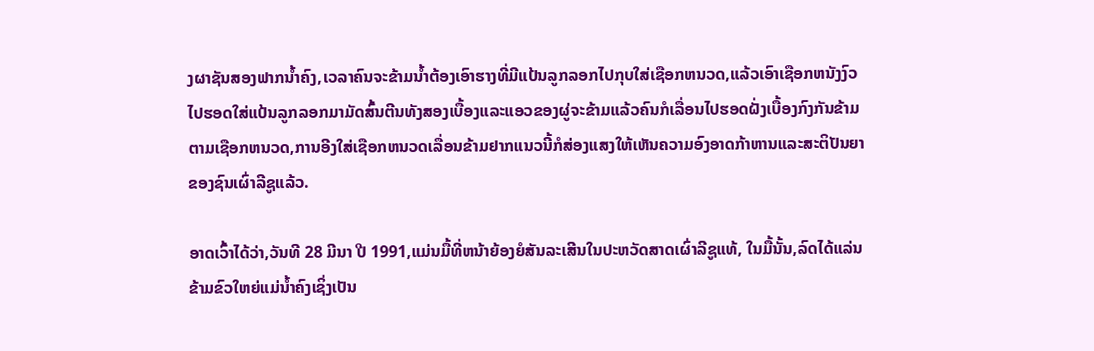ງຜາຊັນສອງຟາກນ້ຳຄົງ,ເວລາຄົນຈະຂ້າມນ້ຳຕ້ອງເອົາຮາງທີ່ມີແປ້ນລູກລອກໄປກຸບໃສ່ເຊືອກຫນວດ,ແລ້ວເອົາເຊືອກຫນັງງົວໄປຮອດໃສ່ແປ້ນລູກລອກມາມັດສົ້ນຕີນທັງສອງເບື້ອງແລະແອວຂອງຜູ່ຈະຂ້າມແລ້ວຄົນກໍເລື່ອນໄປຮອດຝັ່ງເບື້ອງກົງກັນຂ້າມຕາມເຊືອກຫນວດ,ການອີງໃສ່ເຊືອກຫນວດເລື່ອນຂ້າມຢາກແນວນີ້ກໍສ່ອງແສງໃຫ້ເຫັນຄວາມອົງອາດກ້າຫານແລະສະຕິປັນຍາຂອງຊົນເຜົ່າລີຊູແລ້ວ.

ອາດເວົ້າໄດ້ວ່າ,ວັນທີ 28 ມີນາ ປີ 1991,ແມ່ນມື້ທີ່ຫນ້າຍ້ອງຍໍສັນລະເສີນໃນປະຫວັດສາດເຜົ່າລີຊູແທ້, ໃນມື້ນັ້ນ,ລົດໄດ້ແລ່ນຂ້າມຂົວໃຫຍ່ແມ່ນ້ຳຄົງເຊິ່ງເປັນ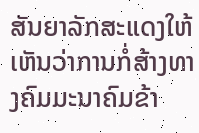ສັນຍາລັກສະແດງໃຫ້ເຫັນວ່າການກໍ່ສ້າງທາງຄົມມະນາຄົມຂ້າ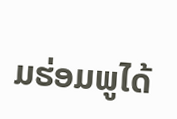ມຮ່ອມພູໄດ້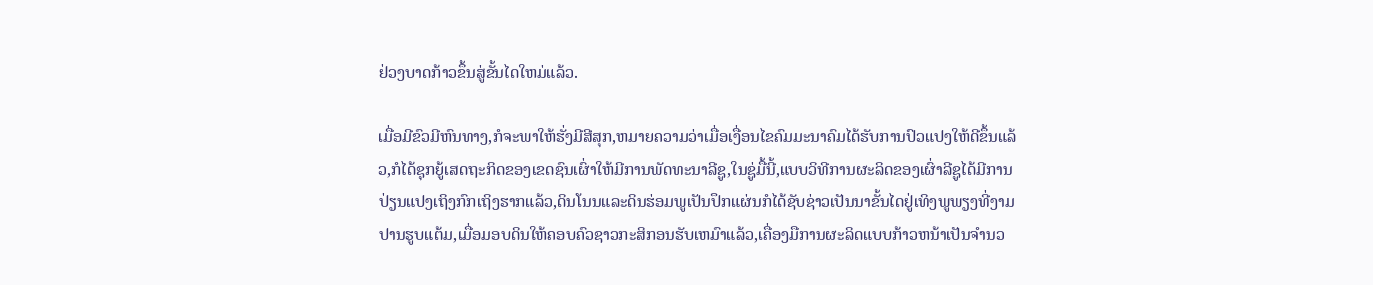ຢ່ວງບາດກ້າວຂຶ້ນສູ່ຂັ້ນໄດໃຫມ່ແລ້ວ.

ເມື່ອມີຂົວມີຫົນທາງ,ກໍຈະພາໃຫ້ຮັ່ງມີສີສຸກ,ຫມາຍຄວາມວ່າເມື່ອເງື່ອນໄຂຄົມມະນາຄົມໄດ້ຮັບການປົວແປງໃຫ້ດີຂຶ້ນແລ້ວ,ກໍໄດ້ຊຸກຍູ້ເສດຖະກິດຂອງເຂດຊົນເຜົ່າໃຫ້ມີການພັດທະນາລີຊູ,ໃນຊູ່ມື້ນີ້,ແບບວິທີການຜະລິດຂອງເຜົ່າລີຊູໄດ້ມີການປ່ຽນແປງເຖິງກົກເຖິງຮາກແລ້ວ,ດິນໂນນແລະດິນຮ່ອມພູເປັນປຶກແຜ່ນກໍໄດ້ຊັບຊ່າວເປັນນາຂັ້ນໄດຢູ່ເທິງພູພຽງທີ່ງາມປານຮູບແຕ້ມ,ເມື່ອມອບດິນໃຫ້ຄອບຄົວຊາວກະສິກອນຮັບເຫມົາແລ້ວ,ເຄື່ອງມືການຜະລິດແບບກ້າວຫນ້າເປັນຈຳນວ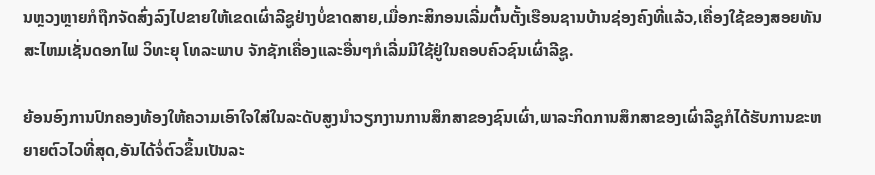ນຫຼວງຫຼາຍກໍຖືກຈັດສົ່ງລົງໄປຂາຍໃຫ້ເຂດເຜົ່າລີຊູຢ່າງບໍ່ຂາດສາຍ,ເມື່ອກະສິກອນເລີ່ມຕົ້ນຕັ້ງເຮືອນຊານບ້ານຊ່ອງຄົງທີ່ແລ້ວ,ເຄື່ອງໃຊ້ຂອງສອຍທັນສະໄຫມເຊັ່ນດອກໄຟ ວິທະຍຸ ໂທລະພາບ ຈັກຊັກເຄື່ອງແລະອື່ນໆກໍເລີ່ມມີໃຊ້ຢູ່ໃນຄອບຄົວຊົນເຜົ່າລີຊູ.

ຍ້ອນອົງການປົກຄອງທ້ອງໃຫ້ຄວາມເອົາໃຈໃສ່ໃນລະດັບສູງນຳວຽກງານການສຶກສາຂອງຊົນເຜົ່າ,ພາລະກິດການສຶກສາຂອງເຜົ່າລີຊູກໍໄດ້ຮັບການຂະຫຍາຍຕົວໄວທີ່ສຸດ,ອັນໄດ້ຈໍ່ຕົວຂຶ້ນເປັນລະ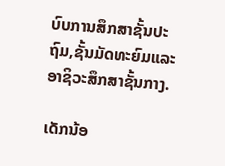ບົບການສຶກສາຊັ້ນປະຖົມ,ຊັ້ນມັດທະຍົມແລະອາຊິວະສຶກສາຊັ້ນກາງ.

ເດັກນ້ອ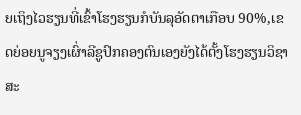ຍເຖິງໄວຮຽນທີ່ເຂົ້າໂຮງຮຽນກໍບັນລຸອັດຕາເກືອບ 90%,ເຂດຍ່ອຍນູຈຽງເຜົ່າລີຊູປົກຄອງຕົນເອງຍັງໄດ້ຕັ້ງໂຮງຮຽນວິຊາສະ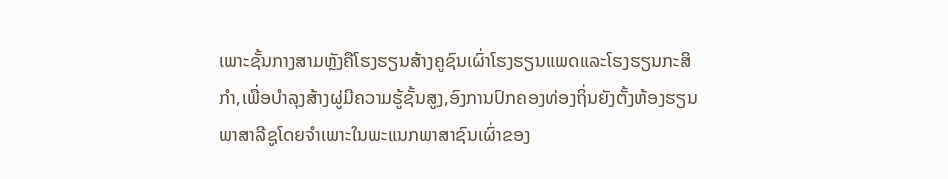ເພາະຊັ້ນກາງສາມຫຼັງຄືໂຮງຮຽນສ້າງຄູຊົນເຜົ່າໂຮງຮຽນແພດແລະໂຮງຮຽນກະສິກຳ,ເພື່ອບຳລຸງສ້າງຜູ່ມີຄວາມຮູ້ຊັ້ນສູງ,ອົງການປົກຄອງທ່ອງຖິ່ນຍັງຕັ້ງຫ້ອງຮຽນພາສາລີຊູໂດຍຈຳເພາະໃນພະແນກພາສາຊົນເຜົ່າຂອງ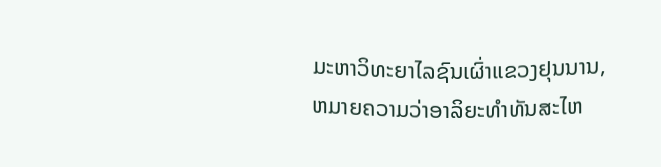ມະຫາວິທະຍາໄລຊົນເຜົ່າແຂວງຢຸນນານ,ຫມາຍຄວາມວ່າອາລິຍະທຳທັນສະໄຫ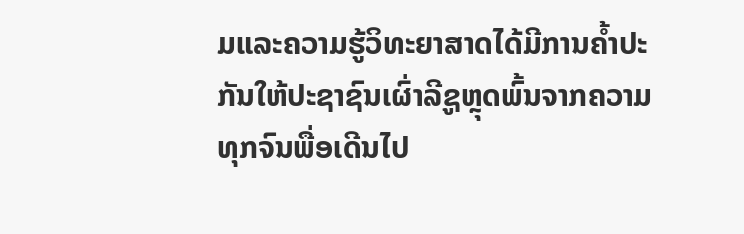ມແລະຄວາມຮູ້ວິທະຍາສາດໄດ້ມີການຄ້ຳປະກັນໃຫ້ປະຊາຊົນເຜົ່າລີຊູຫຼຸດພົ້ນຈາກຄວາມທຸກຈົນພື່ອເດີນໄປ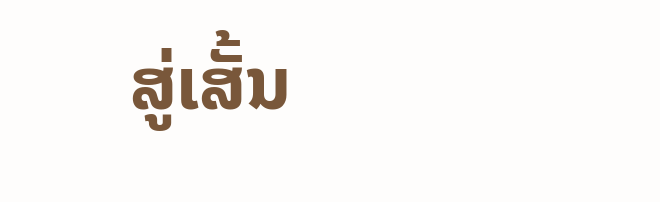ສູ່ເສັ້ນ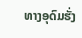ທາງອຸດົມຮັ່ງ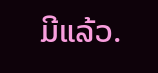ມີແລ້ວ.